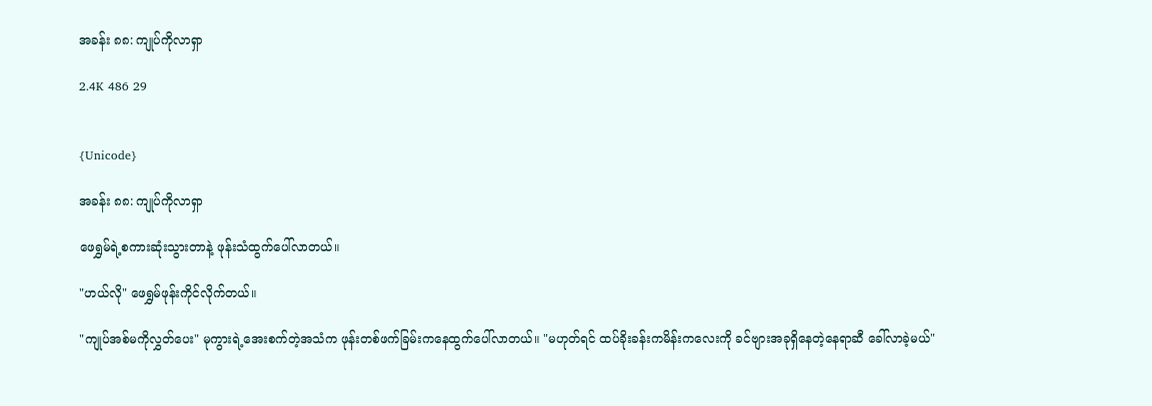အခန်း ၈၈: ကျုပ်ကိုလာရှာ

2.4K 486 29


{Unicode}

အခန်း ၈၈: ကျုပ်ကိုလာရှာ

ဖေရွှမ်ရဲ့စကားဆုံးသွားတာနဲ့ ဖုန်းသံထွက်ပေါ်လာတယ်။

"ဟယ်လို" ဖေရွှမ်ဖုန်းကိုင်လိုက်တယ်။

"ကျုပ်အစ်မကိုလွှတ်ပေး" မုကွားရဲ့အေးစက်တဲ့အသံက ဖုန်းတစ်ဖက်ခြမ်းကနေထွက်ပေါ်လာတယ်။ "မဟုတ်ရင် ထပ်ခိုးခန်းကမိန်းကလေးကို ခင်ဗျားအခုရှိနေတဲ့နေရာဆီ ခေါ်လာခဲ့မယ်"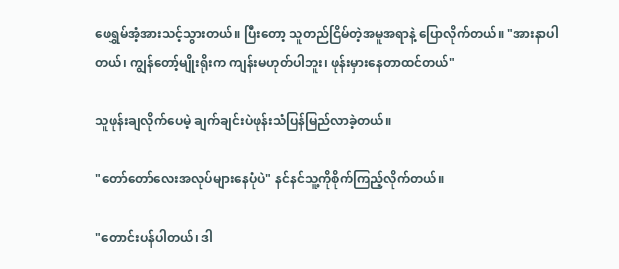ဖေရွှမ်အံ့အားသင့်သွားတယ်။ ပြီးတော့ သူတည်ငြိမ်တဲ့အမူအရာနဲ့ ပြောလိုက်တယ်။ "အားနာပါတယ်၊ ကျွန်တော့်မျိုးရိုးက ကျန်းမဟုတ်ပါဘူး၊ ဖုန်းမှားနေတာထင်တယ်"

သူဖုန်းချလိုက်ပေမဲ့ ချက်ချင်းပဲဖုန်းသံပြန်မြည်လာခဲ့တယ်။

"တော်တော်လေးအလုပ်များနေပုံပဲ" နင်နင်သူ့ကိုစိုက်ကြည့်လိုက်တယ်။

"တောင်းပန်ပါတယ်၊ ဒါ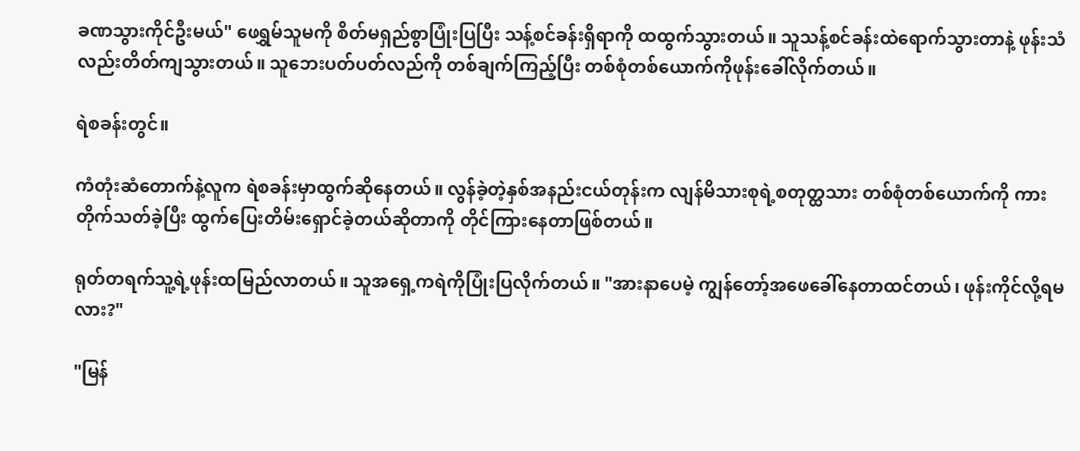ခဏသွားကိုင်ဦးမယ်" ဖေရွှမ်သူမကို စိတ်မရှည်စွာပြုံးပြပြီး သန့်စင်ခန်းရှိရာကို ထထွက်သွားတယ်။ သူသန့်စင်ခန်းထဲရောက်သွားတာနဲ့ ဖုန်းသံလည်းတိတ်ကျသွားတယ်။ သူဘေးပတ်ပတ်လည်ကို တစ်ချက်ကြည့်ပြီး တစ်စုံတစ်ယောက်ကိုဖုန်းခေါ်လိုက်တယ်။

ရဲစခန်းတွင်။

ကံတုံးဆံတောက်နဲ့လူက ရဲစခန်းမှာထွက်ဆိုနေတယ်။ လွန်ခဲ့တဲ့နှစ်အနည်းငယ်တုန်းက လျန်မိသားစုရဲ့စတုတ္ထသား တစ်စုံတစ်ယောက်ကို ကားတိုက်သတ်ခဲ့ပြီး ထွက်ပြေးတိမ်းရှောင်ခဲ့တယ်ဆိုတာကို တိုင်ကြားနေတာဖြစ်တယ်။

ရုတ်တရက်သူ့ရဲ့ဖုန်းထမြည်လာတယ်။ သူအရှေ့ကရဲကိုပြုံးပြလိုက်တယ်။ "အားနာပေမဲ့ ကျွန်တော့်အဖေခေါ်နေတာထင်တယ်၊ ဖုန်းကိုင်လို့ရမလား?"

"မြန်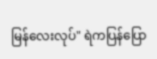မြန်လေးလုပ်" ရဲကပြန်ပြော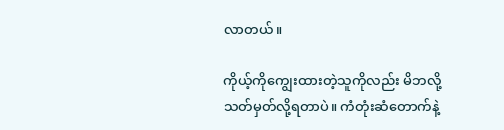လာတယ်။

ကိုယ့်ကိုကျွေးထားတဲ့သူကိုလည်း မိဘလို့သတ်မှတ်လို့ရတာပဲ။ ကံတုံးဆံတောက်နဲ့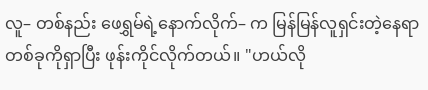လူ– တစ်နည်း ဖေရွှမ်ရဲ့နောက်လိုက်– က မြန်မြန်လူရှင်းတဲ့နေရာတစ်ခုကိုရှာပြီး ဖုန်းကိုင်လိုက်တယ်။ "ဟယ်လို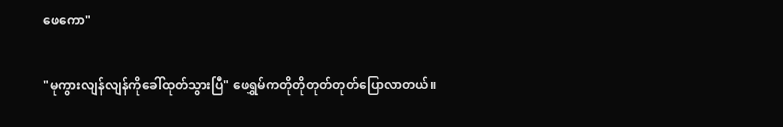ဖေကော"

"မုကွားလျန်လျန်ကိုခေါ်ထုတ်သွားပြီ" ဖေရွှမ်ကတိုတိုတုတ်တုတ်ပြောလာတယ်။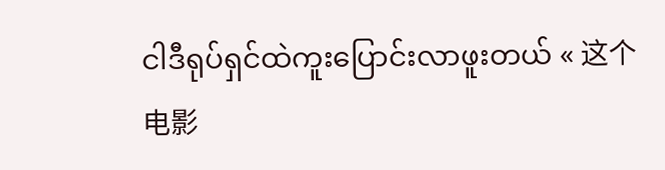ငါဒီရုပ်ရှင်ထဲကူးပြောင်းလာဖူးတယ် « 这个电影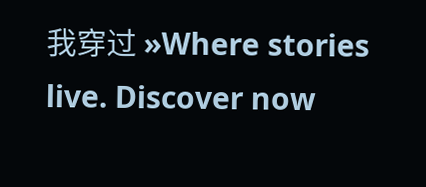我穿过 »Where stories live. Discover now